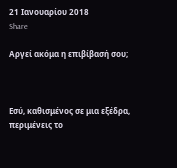21 Ιανουαρίου 2018
Share

Αργεί ακόμα η επιβίβασή σου;



Εσύ, καθισμένος σε μια εξέδρα, περιμένεις το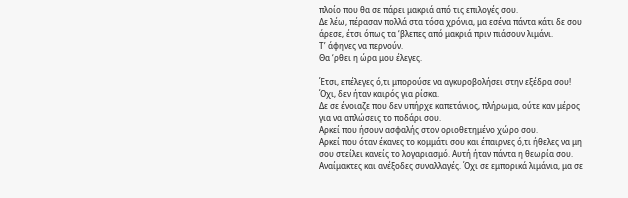πλοίο που θα σε πάρει μακριά από τις επιλογές σου.
Δε λέω, πέρασαν πολλά στα τόσα χρόνια, μα εσένα πάντα κάτι δε σου άρεσε, έτσι όπως τα ‘βλεπες από μακριά πριν πιάσουν λιμάνι.
Τ’ άφηνες να περνούν.
Θα ‘ρθει η ώρα μου έλεγες.

Έτσι, επέλεγες ό,τι μπορούσε να αγκυροβολήσει στην εξέδρα σου!
Όχι, δεν ήταν καιρός για ρίσκα.
Δε σε ένοιαζε που δεν υπήρχε καπετάνιος, πλήρωμα, ούτε καν μέρος για να απλώσεις το ποδάρι σου.
Αρκεί που ήσουν ασφαλής στον οριοθετημένο χώρο σου.
Αρκεί που όταν έκανες το κομμάτι σου και έπαιρνες ό,τι ήθελες να μη σου στείλει κανείς το λογαριασμό. Αυτή ήταν πάντα η θεωρία σου. Αναίμακτες και ανέξοδες συναλλαγές. Όχι σε εμπορικά λιμάνια, μα σε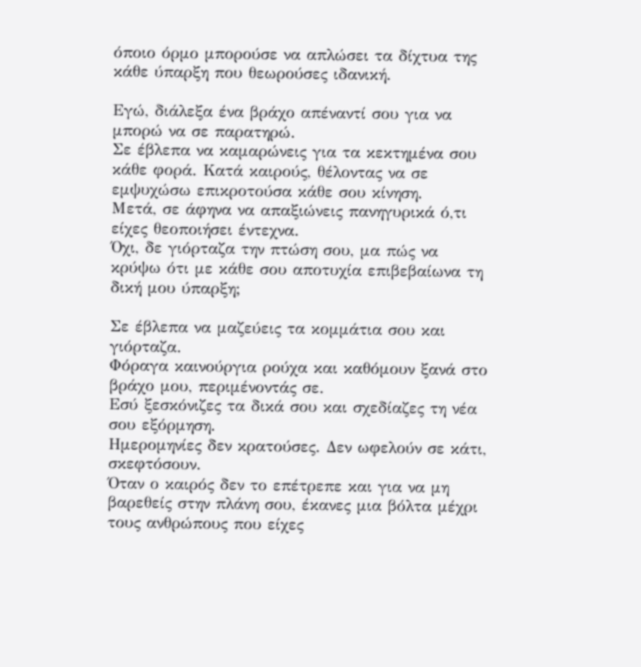όποιο όρμο μπορούσε να απλώσει τα δίχτυα της κάθε ύπαρξη που θεωρούσες ιδανική.

Εγώ, διάλεξα ένα βράχο απέναντί σου για να μπορώ να σε παρατηρώ.
Σε έβλεπα να καμαρώνεις για τα κεκτημένα σου κάθε φορά. Κατά καιρούς, θέλοντας να σε εμψυχώσω επικροτούσα κάθε σου κίνηση.
Μετά, σε άφηνα να απαξιώνεις πανηγυρικά ό,τι είχες θεοποιήσει έντεχνα.
Όχι, δε γιόρταζα την πτώση σου, μα πώς να κρύψω ότι με κάθε σου αποτυχία επιβεβαίωνα τη δική μου ύπαρξη;

Σε έβλεπα να μαζεύεις τα κομμάτια σου και γιόρταζα.
Φόραγα καινούργια ρούχα και καθόμουν ξανά στο βράχο μου, περιμένοντάς σε.
Εσύ ξεσκόνιζες τα δικά σου και σχεδίαζες τη νέα σου εξόρμηση.
Ημερομηνίες δεν κρατούσες. Δεν ωφελούν σε κάτι, σκεφτόσουν.
Όταν ο καιρός δεν το επέτρεπε και για να μη βαρεθείς στην πλάνη σου, έκανες μια βόλτα μέχρι τους ανθρώπους που είχες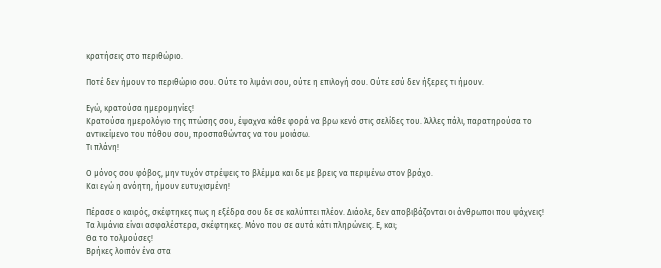κρατήσεις στο περιθώριο.

Ποτέ δεν ήμουν το περιθώριο σου. Ούτε το λιμάνι σου, ούτε η επιλογή σου. Ούτε εσύ δεν ήξερες τι ήμουν.

Εγώ, κρατούσα ημερομηνίες!
Κρατούσα ημερολόγιο της πτώσης σου, έψαχνα κάθε φορά να βρω κενό στις σελίδες του. Άλλες πάλι, παρατηρούσα το αντικείμενο του πόθου σου, προσπαθώντας να του μοιάσω.
Τι πλάνη!

Ο μόνος σου φόβος, μην τυχόν στρέψεις το βλέμμα και δε με βρεις να περιμένω στον βράχο.
Και εγώ η ανόητη, ήμουν ευτυχισμένη!

Πέρασε ο καιρός, σκέφτηκες πως η εξέδρα σου δε σε καλύπτει πλέον. Διάολε, δεν αποβιβάζονται οι άνθρωποι που ψάχνεις!
Τα λιμάνια είναι ασφαλέστερα, σκέφτηκες. Μόνο που σε αυτά κάτι πληρώνεις. Ε, και;
Θα το τολμούσες!
Βρήκες λοιπόν ένα στα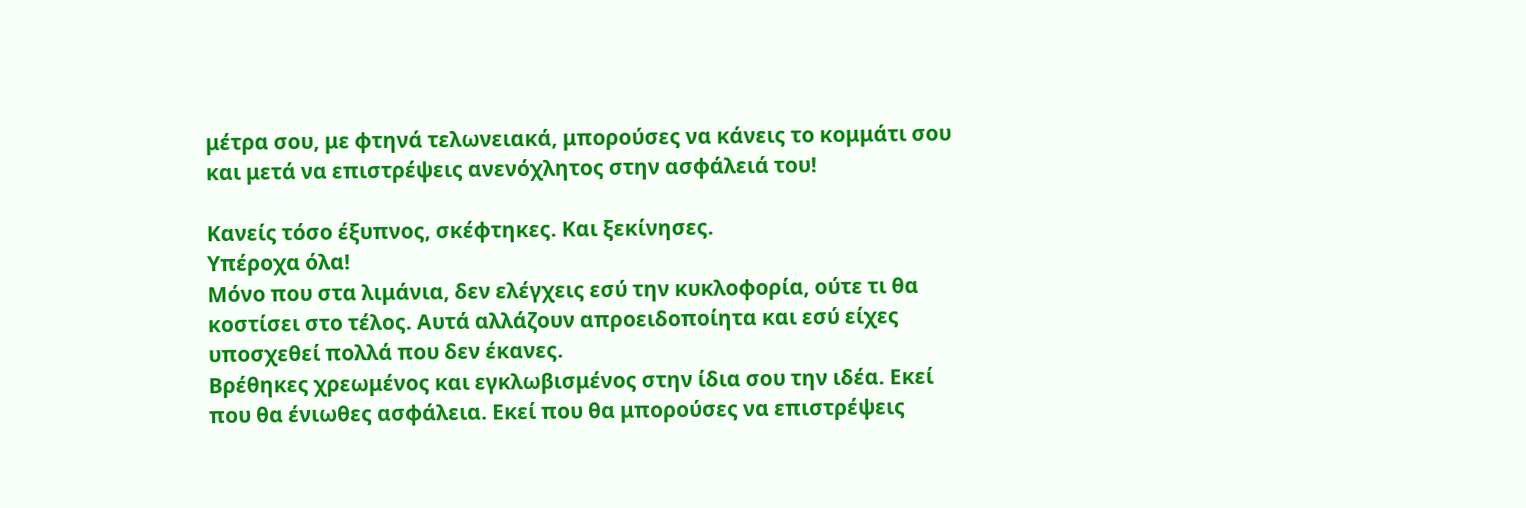μέτρα σου, με φτηνά τελωνειακά, μπορούσες να κάνεις το κομμάτι σου και μετά να επιστρέψεις ανενόχλητος στην ασφάλειά του!

Κανείς τόσο έξυπνος, σκέφτηκες. Και ξεκίνησες.
Υπέροχα όλα!
Μόνο που στα λιμάνια, δεν ελέγχεις εσύ την κυκλοφορία, ούτε τι θα κοστίσει στο τέλος. Αυτά αλλάζουν απροειδοποίητα και εσύ είχες υποσχεθεί πολλά που δεν έκανες.
Βρέθηκες χρεωμένος και εγκλωβισμένος στην ίδια σου την ιδέα. Εκεί που θα ένιωθες ασφάλεια. Εκεί που θα μπορούσες να επιστρέψεις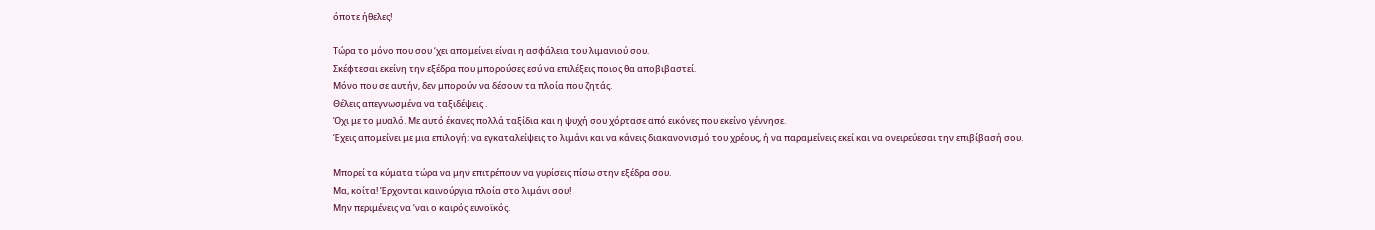όποτε ήθελες!

Τώρα το μόνο που σου ‘χει απομείνει είναι η ασφάλεια του λιμανιού σου.
Σκέφτεσαι εκείνη την εξέδρα που μπορούσες εσύ να επιλέξεις ποιος θα αποβιβαστεί.
Μόνο που σε αυτήν, δεν μπορούν να δέσουν τα πλοία που ζητάς.
Θέλεις απεγνωσμένα να ταξιδέψεις .
Όχι με το μυαλό. Με αυτό έκανες πολλά ταξίδια και η ψυχή σου χόρτασε από εικόνες που εκείνο γέννησε.
Έχεις απομείνει με μια επιλογή: να εγκαταλείψεις το λιμάνι και να κάνεις διακανονισμό του χρέους, ή να παραμείνεις εκεί και να ονειρεύεσαι την επιβίβασή σου.

Μπορεί τα κύματα τώρα να μην επιτρέπουν να γυρίσεις πίσω στην εξέδρα σου.
Μα, κοίτα! Έρχονται καινούργια πλοία στο λιμάνι σου!
Μην περιμένεις να ‘ναι ο καιρός ευνοϊκός.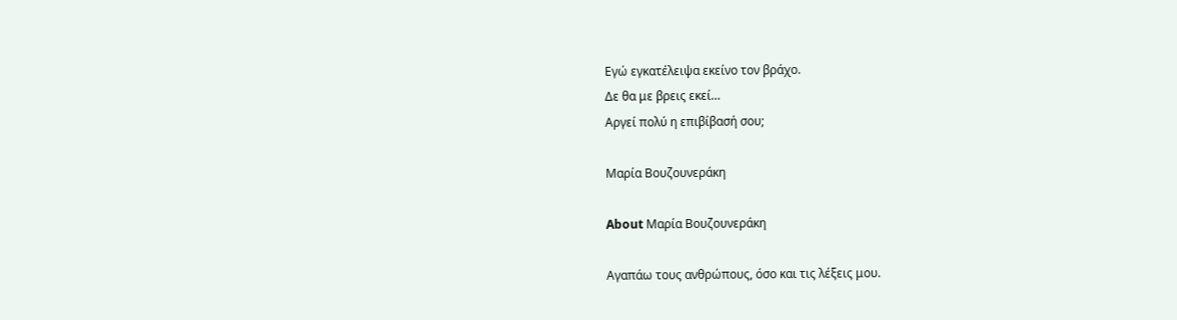Εγώ εγκατέλειψα εκείνο τον βράχο.
Δε θα με βρεις εκεί…
Αργεί πολύ η επιβίβασή σου;

Μαρία Βουζουνεράκη

About Μαρία Βουζουνεράκη

Αγαπάω τους ανθρώπους, όσο και τις λέξεις μου.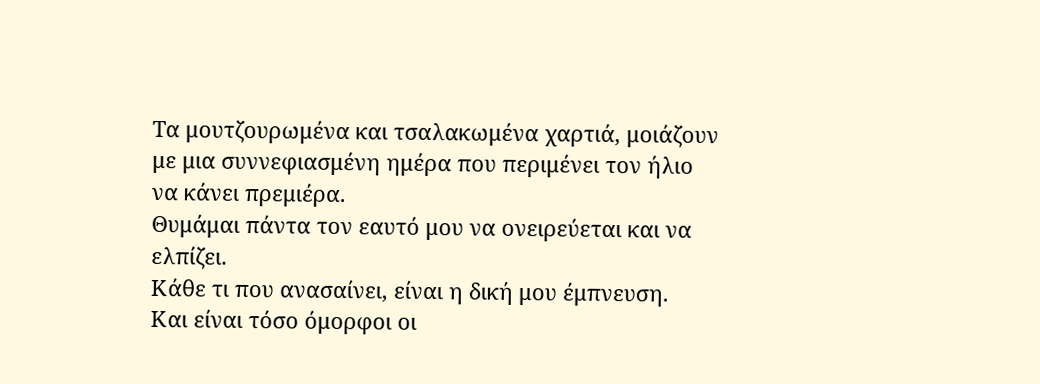Τα μουτζουρωμένα και τσαλακωμένα χαρτιά, μοιάζουν με μια συννεφιασμένη ημέρα που περιμένει τον ήλιο να κάνει πρεμιέρα.
Θυμάμαι πάντα τον εαυτό μου να ονειρεύεται και να ελπίζει.
Κάθε τι που ανασαίνει, είναι η δική μου έμπνευση.
Και είναι τόσο όμορφοι οι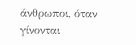άνθρωποι, όταν γίνονται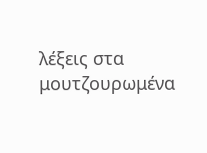λέξεις στα μουτζουρωμένα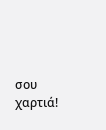σου χαρτιά!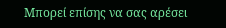Μπορεί επίσης να σας αρέσει